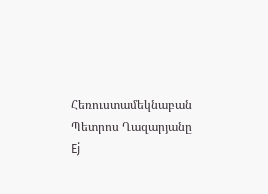Հեռուստամեկնաբան Պետրոս Ղազարյանը Ej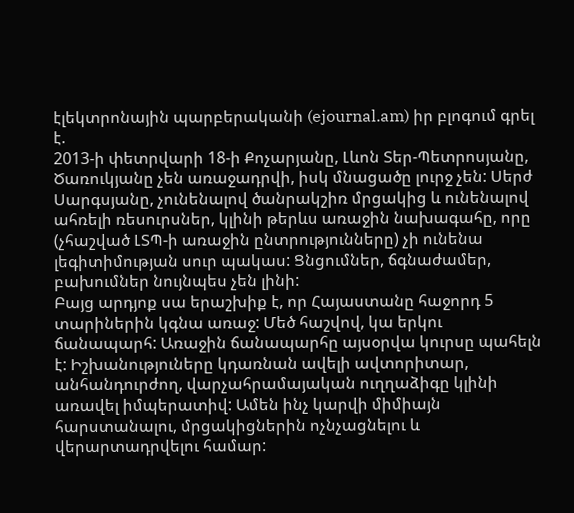էլեկտրոնային պարբերականի (ejournal.am) իր բլոգում գրել է.
2013-ի փետրվարի 18-ի Քոչարյանը, Լևոն Տեր-Պետրոսյանը, Ծառուկյանը չեն առաջադրվի, իսկ մնացածը լուրջ չեն: Սերժ Սարգսյանը, չունենալով ծանրակշիռ մրցակից և ունենալով ահռելի ռեսուրսներ, կլինի թերևս առաջին նախագահը, որը (չհաշված ԼՏՊ-ի առաջին ընտրությունները) չի ունենա լեգիտիմության սուր պակաս: Ցնցումներ, ճգնաժամեր, բախումներ նույնպես չեն լինի:
Բայց արդյոք սա երաշխիք է, որ Հայաստանը հաջորդ 5 տարիներին կգնա առաջ: Մեծ հաշվով, կա երկու ճանապարհ: Առաջին ճանապարհը այսօրվա կուրսը պահելն է: Իշխանություները կդառնան ավելի ավտորիտար, անհանդուրժող, վարչահրամայական ուղղաձիգը կլինի առավել իմպերատիվ: Ամեն ինչ կարվի միմիայն հարստանալու, մրցակիցներին ոչնչացնելու և վերարտադրվելու համար: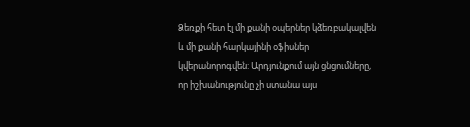Ձեռքի հետ էլ մի քանի օպերներ կձեռբակալվեն և մի քանի հարկայինի օֆիսներ կվերանորոգվեն: Արդյունքում այն ցնցումները, որ իշխանությունը չի ստանա այս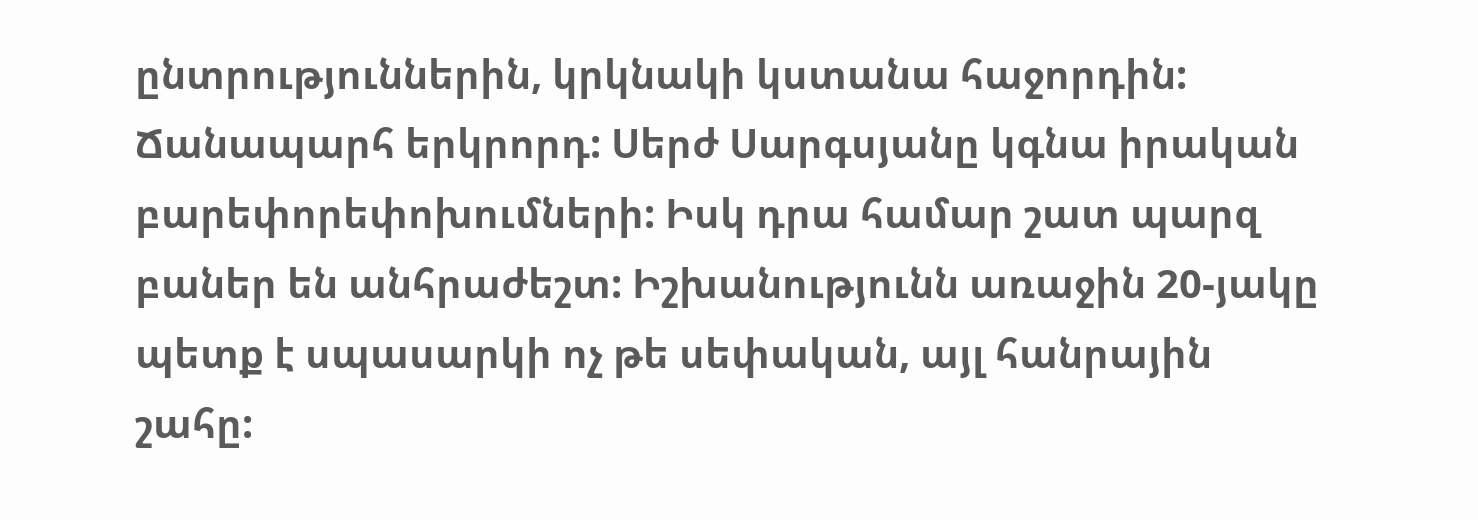ընտրություններին, կրկնակի կստանա հաջորդին:
Ճանապարհ երկրորդ: Սերժ Սարգսյանը կգնա իրական բարեփորեփոխումների: Իսկ դրա համար շատ պարզ բաներ են անհրաժեշտ: Իշխանությունն առաջին 20-յակը պետք է սպասարկի ոչ թե սեփական, այլ հանրային շահը: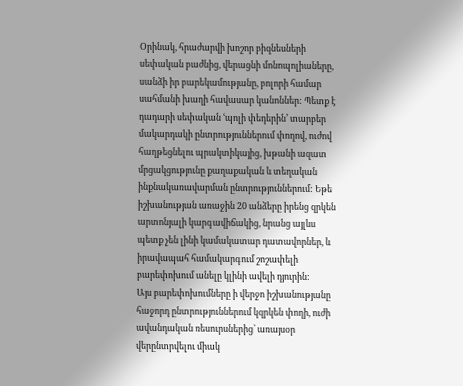Օրինակ, հրաժարվի խոշոր բիզնեսների սեփական բաժնից, վերացնի մոնոպոլիաները, սանձի իր բարեկամությանը, բոլորի համար սահմանի խաղի հավասար կանոններ: Պետք է դադարի սեփական ՙպոլի փեդերին՚ տարբեր մակարդակի ընտրություններում փողով, ուժով հաղթեցնելու պրակտիկայից, խթանի ազատ մրցակցությունը քաղաքական և տեղական ինքնակառավարման ընտրություններում: Եթե իշխանության առաջին 20 անձերը իրենց զրկեն արտոնյալի կարգավիճակից, նրանց այլևս պետք չեն լինի կամակատար դատավորներ, և իրավապահ համակարգում շոշափելի բարեփոխում անելը կլինի ավելի դյուրին:
Այս բարեփոխումները ի վերջո իշխանությանը հաջորդ ընտրություններում կզրկեն փողի, ուժի ավանդական ռեսուրսներից՝ առայսօր վերընտրվելու միակ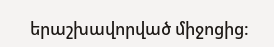երաշխավորված միջոցից: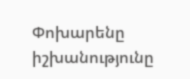Փոխարենը իշխանությունը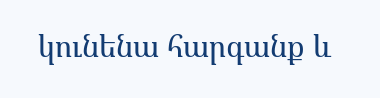կունենա հարգանք և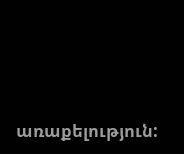առաքելություն: